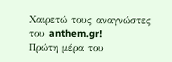Χαιρετώ τους αναγνώστες του anthem.gr!
Πρώτη μέρα του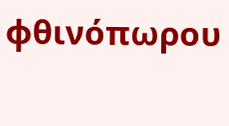φθινόπωρου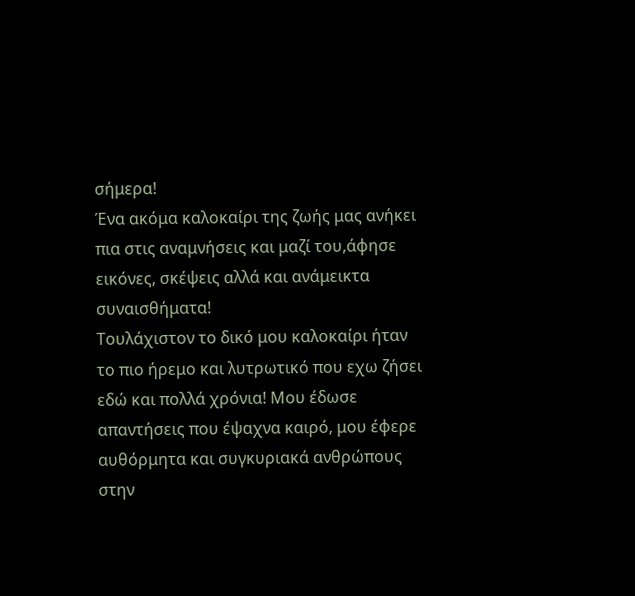σήμερα!
Ένα ακόμα καλοκαίρι της ζωής μας ανήκει πια στις αναμνήσεις και μαζί του,άφησε εικόνες, σκέψεις αλλά και ανάμεικτα συναισθήματα!
Τουλάχιστον το δικό μου καλοκαίρι ήταν το πιο ήρεμο και λυτρωτικό που εχω ζήσει εδώ και πολλά χρόνια! Μου έδωσε απαντήσεις που έψαχνα καιρό, μου έφερε αυθόρμητα και συγκυριακά ανθρώπους στην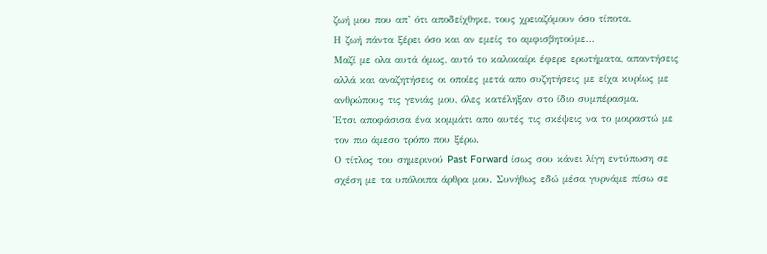ζωή μου που απ’ ότι αποδείχθηκε, τους χρειαζόμουν όσο τίποτα.
Η ζωή πάντα ξέρει όσο και αν εμείς το αμφισβητούμε…
Μαζί με ολα αυτά όμως, αυτό το καλοκαίρι έφερε ερωτήματα, απαντήσεις αλλά και αναζητήσεις οι οποίες μετά απο συζητήσεις με είχα κυρίως με ανθρώπους τις γενιάς μου, όλες κατέληξαν στο ίδιο συμπέρασμα.
Έτσι αποφάσισα ένα κομμάτι απο αυτές τις σκέψεις να το μοιραστώ με τον πιο άμεσο τρόπο που ξέρω.
Ο τίτλος του σημερινού Past Forward ίσως σου κάνει λίγη εντύπωση σε σχέση με τα υπόλοιπα άρθρα μου. Συνήθως εδώ μέσα γυρνάμε πίσω σε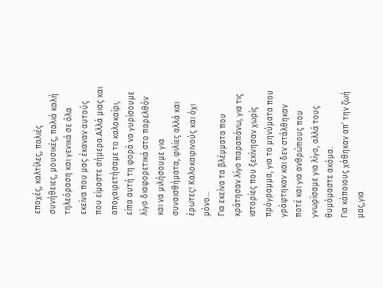εποχές, καλτίλες, παλιές συνήθειες, μουσικές, παλιά καλή τηλεόραση και γενικά σε όλα εκείνα που μας έκαναν αυτούς που είμαστε σήμερα.Αλλά μιας και αποχαιρετήσαμε το καλοκαίρι, είπα αυτή τη φορά να γυρίσουμε λίγο διαφορετικά στο παρελθόν και να μιλήσουμε για συναισθήματα, φιλίες αλλά και έρωτες! Καλοκαιρινούς και όχι μόνο…
Για εκείνα τα βλέμματα που κράτησαν λίγο παραπάνω, για τις ιστορίες που ξεκίνησαν χωρίς πρόγραμμα, για τα μηνύματα που γράφτηκαν και δεν στάλθηκαν ποτέ και για ανθρώπους που γνωρίσαμε για λίγο, αλλά τους θυμόμαστε ακόμα.
Για κάποιους χάθηκαν απ’ την ζωή μας,για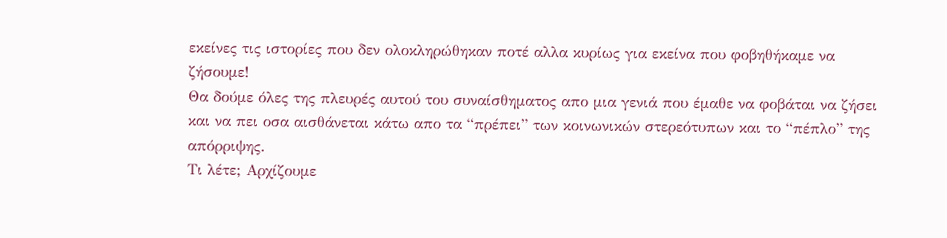εκείνες τις ιστορίες που δεν ολοκληρώθηκαν ποτέ αλλα κυρίως για εκείνα που φοβηθήκαμε να ζήσουμε!
Θα δούμε όλες της πλευρές αυτού του συναίσθηματος απο μια γενιά που έμαθε να φοβάται να ζήσει και να πει οσα αισθάνεται κάτω απο τα “πρέπει” των κοινωνικών στερεότυπων και το “πέπλο” της απόρριψης.
Τι λέτε; Αρχίζουμε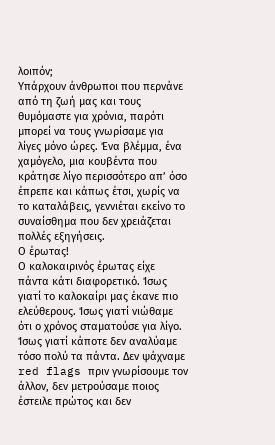λοιπόν;
Υπάρχουν άνθρωποι που περνάνε από τη ζωή μας και τους θυμόμαστε για χρόνια, παρότι μπορεί να τους γνωρίσαμε για λίγες μόνο ώρες. Ένα βλέμμα, ένα χαμόγελο, μια κουβέντα που κράτησε λίγο περισσότερο απ’ όσο έπρεπε και κάπως έτσι, χωρίς να το καταλάβεις, γεννιέται εκείνο το συναίσθημα που δεν χρειάζεται πολλές εξηγήσεις.
Ο έρωτας!
Ο καλοκαιρινός έρωτας είχε πάντα κάτι διαφορετικό. Ίσως γιατί το καλοκαίρι μας έκανε πιο ελεύθερους. Ίσως γιατί νιώθαμε ότι ο χρόνος σταματούσε για λίγο. Ίσως γιατί κάποτε δεν αναλύαμε τόσο πολύ τα πάντα. Δεν ψάχναμε red flags πριν γνωρίσουμε τον άλλον, δεν μετρούσαμε ποιος έστειλε πρώτος και δεν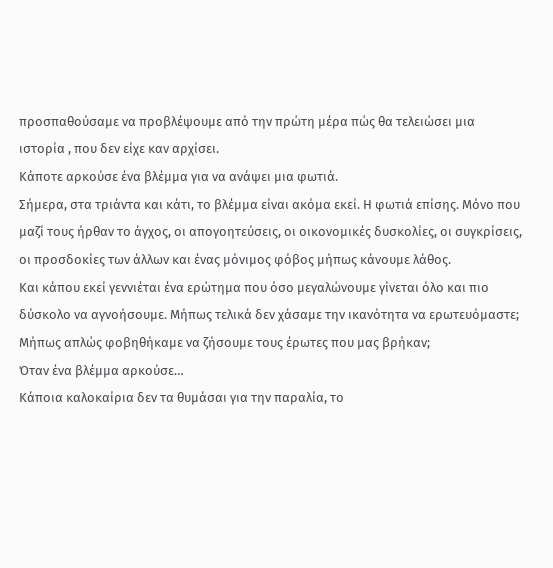προσπαθούσαμε να προβλέψουμε από την πρώτη μέρα πώς θα τελειώσει μια ιστορία , που δεν είχε καν αρχίσει.
Κάποτε αρκούσε ένα βλέμμα για να ανάψει μια φωτιά.
Σήμερα, στα τριάντα και κάτι, το βλέμμα είναι ακόμα εκεί. Η φωτιά επίσης. Μόνο που μαζί τους ήρθαν το άγχος, οι απογοητεύσεις, οι οικονομικές δυσκολίες, οι συγκρίσεις, οι προσδοκίες των άλλων και ένας μόνιμος φόβος μήπως κάνουμε λάθος.
Και κάπου εκεί γεννιέται ένα ερώτημα που όσο μεγαλώνουμε γίνεται όλο και πιο δύσκολο να αγνοήσουμε. Μήπως τελικά δεν χάσαμε την ικανότητα να ερωτευόμαστε; Μήπως απλώς φοβηθήκαμε να ζήσουμε τους έρωτες που μας βρήκαν;
Όταν ένα βλέμμα αρκούσε…
Κάποια καλοκαίρια δεν τα θυμάσαι για την παραλία, το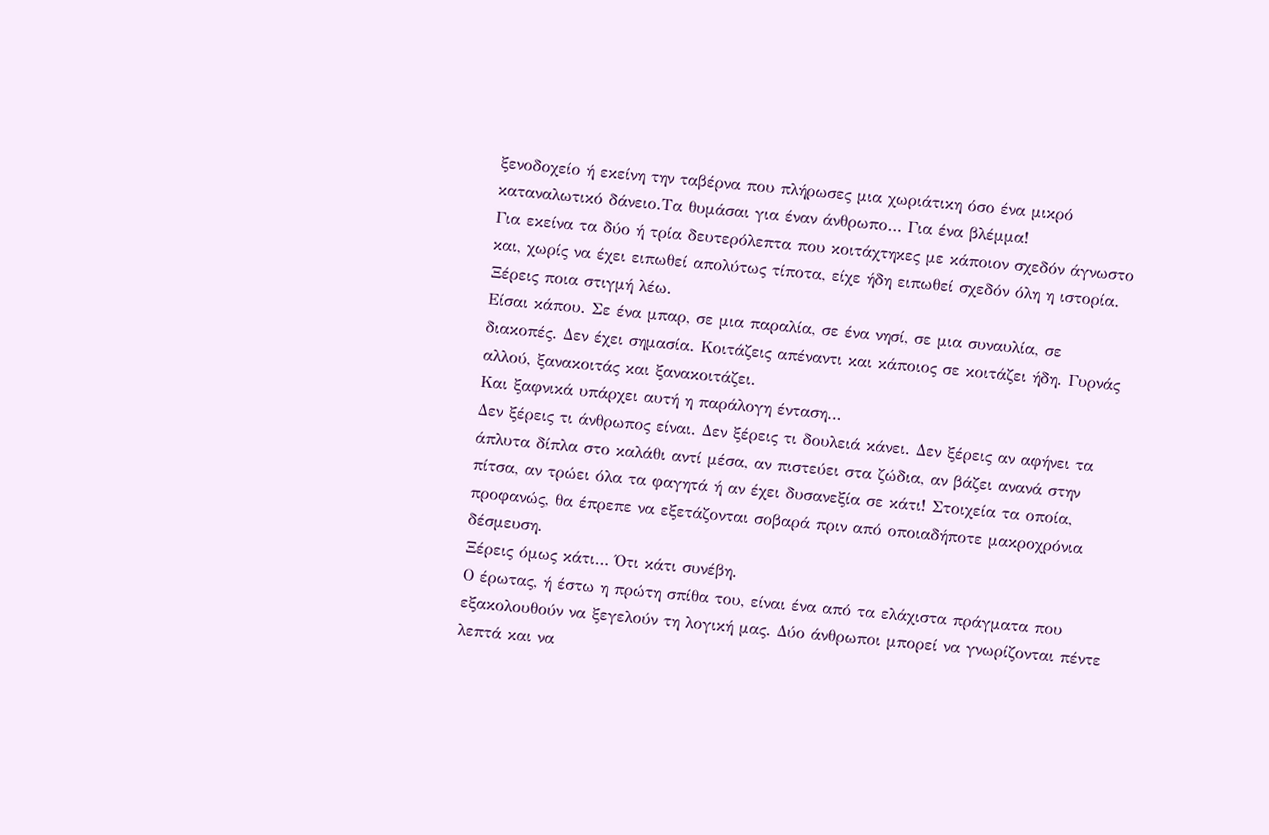ξενοδοχείο ή εκείνη την ταβέρνα που πλήρωσες μια χωριάτικη όσο ένα μικρό καταναλωτικό δάνειο.Τα θυμάσαι για έναν άνθρωπο… Για ένα βλέμμα!
Για εκείνα τα δύο ή τρία δευτερόλεπτα που κοιτάχτηκες με κάποιον σχεδόν άγνωστο και, χωρίς να έχει ειπωθεί απολύτως τίποτα, είχε ήδη ειπωθεί σχεδόν όλη η ιστορία. Ξέρεις ποια στιγμή λέω.
Είσαι κάπου. Σε ένα μπαρ, σε μια παραλία, σε ένα νησί, σε μια συναυλία, σε διακοπές. Δεν έχει σημασία. Κοιτάζεις απέναντι και κάποιος σε κοιτάζει ήδη. Γυρνάς αλλού, ξανακοιτάς και ξανακοιτάζει.
Και ξαφνικά υπάρχει αυτή η παράλογη ένταση…
Δεν ξέρεις τι άνθρωπος είναι. Δεν ξέρεις τι δουλειά κάνει. Δεν ξέρεις αν αφήνει τα άπλυτα δίπλα στο καλάθι αντί μέσα, αν πιστεύει στα ζώδια, αν βάζει ανανά στην πίτσα, αν τρώει όλα τα φαγητά ή αν έχει δυσανεξία σε κάτι! Στοιχεία τα οποία, προφανώς, θα έπρεπε να εξετάζονται σοβαρά πριν από οποιαδήποτε μακροχρόνια δέσμευση.
Ξέρεις όμως κάτι… Ότι κάτι συνέβη.
Ο έρωτας, ή έστω η πρώτη σπίθα του, είναι ένα από τα ελάχιστα πράγματα που εξακολουθούν να ξεγελούν τη λογική μας. Δύο άνθρωποι μπορεί να γνωρίζονται πέντε λεπτά και να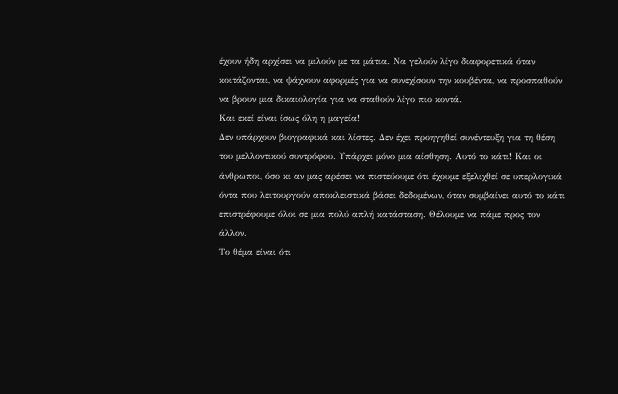έχουν ήδη αρχίσει να μιλούν με τα μάτια. Να γελούν λίγο διαφορετικά όταν κοιτάζονται, να ψάχνουν αφορμές για να συνεχίσουν την κουβέντα, να προσπαθούν να βρουν μια δικαιολογία για να σταθούν λίγο πιο κοντά.
Και εκεί είναι ίσως όλη η μαγεία!
Δεν υπάρχουν βιογραφικά και λίστες. Δεν έχει προηγηθεί συνέντευξη για τη θέση του μελλοντικού συντρόφου. Υπάρχει μόνο μια αίσθηση. Αυτό το κάτι! Και οι άνθρωποι, όσο κι αν μας αρέσει να πιστεύουμε ότι έχουμε εξελιχθεί σε υπερλογικά όντα που λειτουργούν αποκλειστικά βάσει δεδομένων, όταν συμβαίνει αυτό το κάτι επιστρέφουμε όλοι σε μια πολύ απλή κατάσταση. Θέλουμε να πάμε προς τον άλλον.
Το θέμα είναι ότι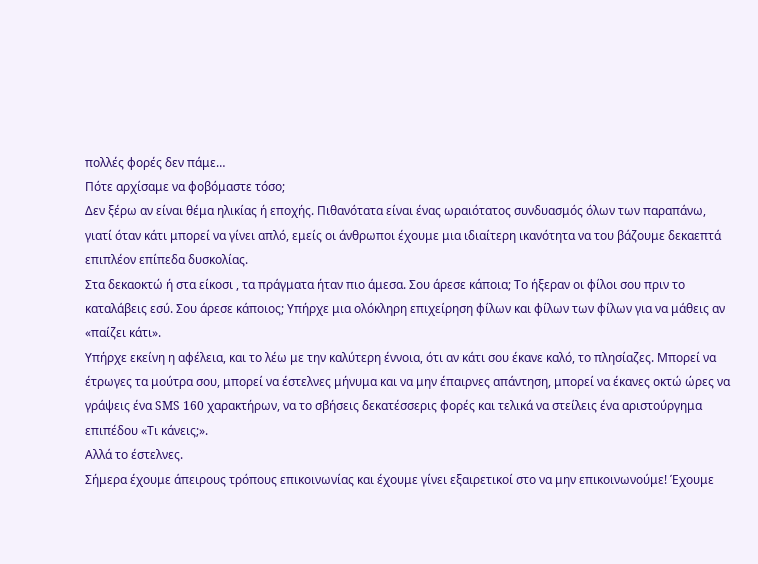πολλές φορές δεν πάμε…
Πότε αρχίσαμε να φοβόμαστε τόσο;
Δεν ξέρω αν είναι θέμα ηλικίας ή εποχής. Πιθανότατα είναι ένας ωραιότατος συνδυασμός όλων των παραπάνω, γιατί όταν κάτι μπορεί να γίνει απλό, εμείς οι άνθρωποι έχουμε μια ιδιαίτερη ικανότητα να του βάζουμε δεκαεπτά επιπλέον επίπεδα δυσκολίας.
Στα δεκαοκτώ ή στα είκοσι , τα πράγματα ήταν πιο άμεσα. Σου άρεσε κάποια; Το ήξεραν οι φίλοι σου πριν το καταλάβεις εσύ. Σου άρεσε κάποιος; Υπήρχε μια ολόκληρη επιχείρηση φίλων και φίλων των φίλων για να μάθεις αν «παίζει κάτι».
Υπήρχε εκείνη η αφέλεια, και το λέω με την καλύτερη έννοια, ότι αν κάτι σου έκανε καλό, το πλησίαζες. Μπορεί να έτρωγες τα μούτρα σου, μπορεί να έστελνες μήνυμα και να μην έπαιρνες απάντηση, μπορεί να έκανες οκτώ ώρες να γράψεις ένα SMS 160 χαρακτήρων, να το σβήσεις δεκατέσσερις φορές και τελικά να στείλεις ένα αριστούργημα επιπέδου «Τι κάνεις;».
Αλλά το έστελνες.
Σήμερα έχουμε άπειρους τρόπους επικοινωνίας και έχουμε γίνει εξαιρετικοί στο να μην επικοινωνούμε! Έχουμε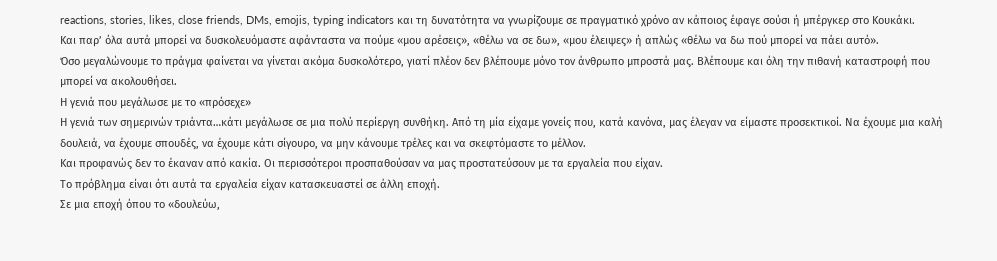reactions, stories, likes, close friends, DMs, emojis, typing indicators και τη δυνατότητα να γνωρίζουμε σε πραγματικό χρόνο αν κάποιος έφαγε σούσι ή μπέργκερ στο Κουκάκι.
Και παρ’ όλα αυτά μπορεί να δυσκολευόμαστε αφάνταστα να πούμε «μου αρέσεις», «θέλω να σε δω», «μου έλειψες» ή απλώς «θέλω να δω πού μπορεί να πάει αυτό».
Όσο μεγαλώνουμε το πράγμα φαίνεται να γίνεται ακόμα δυσκολότερο, γιατί πλέον δεν βλέπουμε μόνο τον άνθρωπο μπροστά μας. Βλέπουμε και όλη την πιθανή καταστροφή που μπορεί να ακολουθήσει.
Η γενιά που μεγάλωσε με το «πρόσεχε»
Η γενιά των σημερινών τριάντα…κάτι μεγάλωσε σε μια πολύ περίεργη συνθήκη. Από τη μία είχαμε γονείς που, κατά κανόνα, μας έλεγαν να είμαστε προσεκτικοί. Να έχουμε μια καλή δουλειά, να έχουμε σπουδές, να έχουμε κάτι σίγουρο, να μην κάνουμε τρέλες και να σκεφτόμαστε το μέλλον.
Και προφανώς δεν το έκαναν από κακία. Οι περισσότεροι προσπαθούσαν να μας προστατεύσουν με τα εργαλεία που είχαν.
Το πρόβλημα είναι ότι αυτά τα εργαλεία είχαν κατασκευαστεί σε άλλη εποχή.
Σε μια εποχή όπου το «δουλεύω,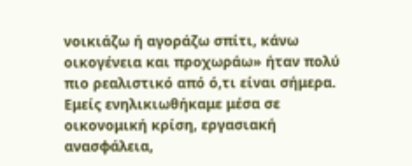νοικιάζω ή αγοράζω σπίτι, κάνω οικογένεια και προχωράω» ήταν πολύ πιο ρεαλιστικό από ό,τι είναι σήμερα.
Εμείς ενηλικιωθήκαμε μέσα σε οικονομική κρίση, εργασιακή ανασφάλεια,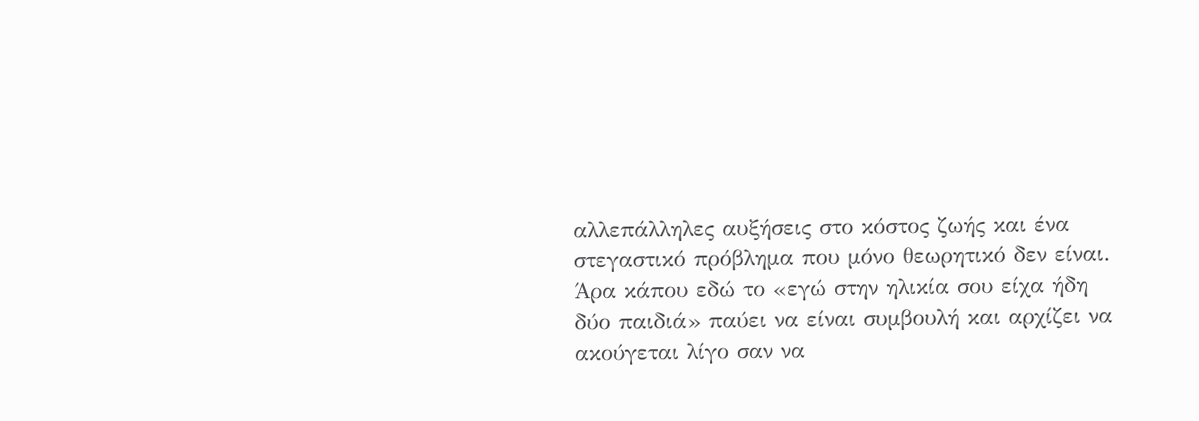αλλεπάλληλες αυξήσεις στο κόστος ζωής και ένα στεγαστικό πρόβλημα που μόνο θεωρητικό δεν είναι.
Άρα κάπου εδώ το «εγώ στην ηλικία σου είχα ήδη δύο παιδιά» παύει να είναι συμβουλή και αρχίζει να ακούγεται λίγο σαν να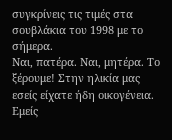συγκρίνεις τις τιμές στα σουβλάκια του 1998 με το σήμερα.
Ναι, πατέρα. Ναι, μητέρα. Το ξέρουμε! Στην ηλικία μας εσείς είχατε ήδη οικογένεια. Εμείς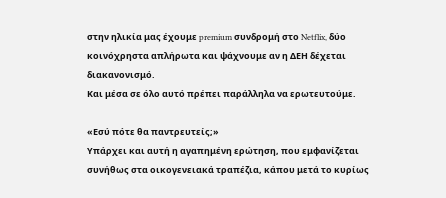στην ηλικία μας έχουμε premium συνδρομή στο Netflix, δύο κοινόχρηστα απλήρωτα και ψάχνουμε αν η ΔΕΗ δέχεται διακανονισμό.
Και μέσα σε όλο αυτό πρέπει παράλληλα να ερωτευτούμε.

«Εσύ πότε θα παντρευτείς;»
Υπάρχει και αυτή η αγαπημένη ερώτηση, που εμφανίζεται συνήθως στα οικογενειακά τραπέζια, κάπου μετά το κυρίως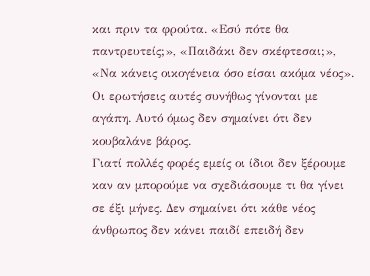και πριν τα φρούτα. «Εσύ πότε θα παντρευτείς;», «Παιδάκι δεν σκέφτεσαι;», «Να κάνεις οικογένεια όσο είσαι ακόμα νέος».
Οι ερωτήσεις αυτές συνήθως γίνονται με αγάπη. Αυτό όμως δεν σημαίνει ότι δεν κουβαλάνε βάρος.
Γιατί πολλές φορές εμείς οι ίδιοι δεν ξέρουμε καν αν μπορούμε να σχεδιάσουμε τι θα γίνει σε έξι μήνες. Δεν σημαίνει ότι κάθε νέος άνθρωπος δεν κάνει παιδί επειδή δεν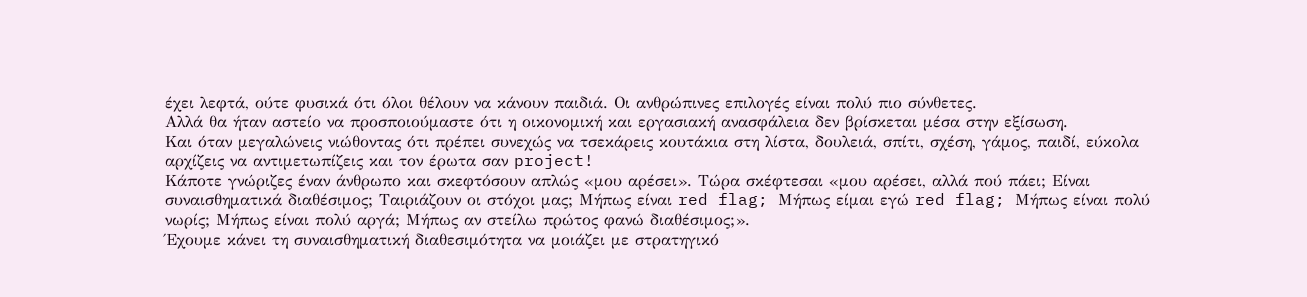έχει λεφτά, ούτε φυσικά ότι όλοι θέλουν να κάνουν παιδιά. Οι ανθρώπινες επιλογές είναι πολύ πιο σύνθετες.
Αλλά θα ήταν αστείο να προσποιούμαστε ότι η οικονομική και εργασιακή ανασφάλεια δεν βρίσκεται μέσα στην εξίσωση.
Και όταν μεγαλώνεις νιώθοντας ότι πρέπει συνεχώς να τσεκάρεις κουτάκια στη λίστα, δουλειά, σπίτι, σχέση, γάμος, παιδί, εύκολα αρχίζεις να αντιμετωπίζεις και τον έρωτα σαν project!
Κάποτε γνώριζες έναν άνθρωπο και σκεφτόσουν απλώς «μου αρέσει». Τώρα σκέφτεσαι «μου αρέσει, αλλά πού πάει; Είναι συναισθηματικά διαθέσιμος; Ταιριάζουν οι στόχοι μας; Μήπως είναι red flag; Μήπως είμαι εγώ red flag; Μήπως είναι πολύ νωρίς; Μήπως είναι πολύ αργά; Μήπως αν στείλω πρώτος φανώ διαθέσιμος;».
Έχουμε κάνει τη συναισθηματική διαθεσιμότητα να μοιάζει με στρατηγικό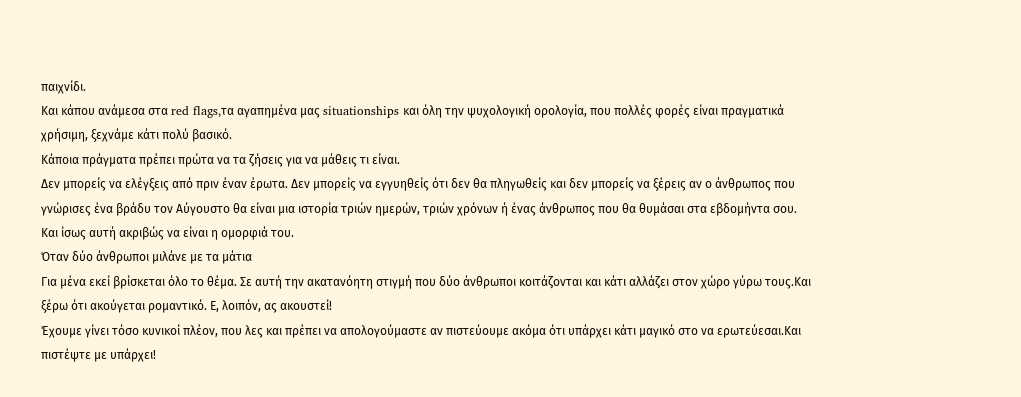παιχνίδι.
Και κάπου ανάμεσα στα red flags,τα αγαπημένα μας situationships και όλη την ψυχολογική ορολογία, που πολλές φορές είναι πραγματικά χρήσιμη, ξεχνάμε κάτι πολύ βασικό.
Κάποια πράγματα πρέπει πρώτα να τα ζήσεις για να μάθεις τι είναι.
Δεν μπορείς να ελέγξεις από πριν έναν έρωτα. Δεν μπορείς να εγγυηθείς ότι δεν θα πληγωθείς και δεν μπορείς να ξέρεις αν ο άνθρωπος που γνώρισες ένα βράδυ τον Αύγουστο θα είναι μια ιστορία τριών ημερών, τριών χρόνων ή ένας άνθρωπος που θα θυμάσαι στα εβδομήντα σου.
Και ίσως αυτή ακριβώς να είναι η ομορφιά του.
Όταν δύο άνθρωποι μιλάνε με τα μάτια
Για μένα εκεί βρίσκεται όλο το θέμα. Σε αυτή την ακατανόητη στιγμή που δύο άνθρωποι κοιτάζονται και κάτι αλλάζει στον χώρο γύρω τους.Και ξέρω ότι ακούγεται ρομαντικό. Ε, λοιπόν, ας ακουστεί!
Έχουμε γίνει τόσο κυνικοί πλέον, που λες και πρέπει να απολογούμαστε αν πιστεύουμε ακόμα ότι υπάρχει κάτι μαγικό στο να ερωτεύεσαι.Και πιστέψτε με υπάρχει!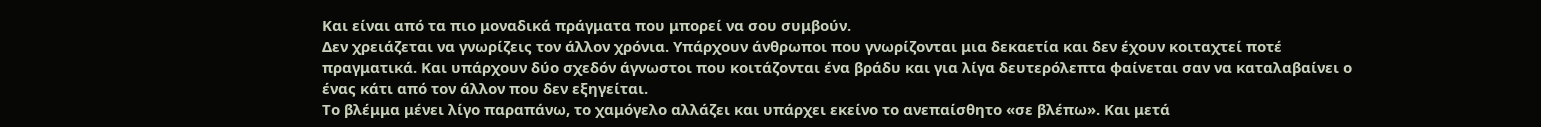Και είναι από τα πιο μοναδικά πράγματα που μπορεί να σου συμβούν.
Δεν χρειάζεται να γνωρίζεις τον άλλον χρόνια. Υπάρχουν άνθρωποι που γνωρίζονται μια δεκαετία και δεν έχουν κοιταχτεί ποτέ πραγματικά. Και υπάρχουν δύο σχεδόν άγνωστοι που κοιτάζονται ένα βράδυ και για λίγα δευτερόλεπτα φαίνεται σαν να καταλαβαίνει ο ένας κάτι από τον άλλον που δεν εξηγείται.
Το βλέμμα μένει λίγο παραπάνω, το χαμόγελο αλλάζει και υπάρχει εκείνο το ανεπαίσθητο «σε βλέπω». Και μετά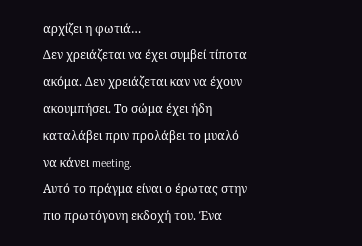αρχίζει η φωτιά…
Δεν χρειάζεται να έχει συμβεί τίποτα ακόμα. Δεν χρειάζεται καν να έχουν ακουμπήσει. Το σώμα έχει ήδη καταλάβει πριν προλάβει το μυαλό να κάνει meeting.
Αυτό το πράγμα είναι ο έρωτας στην πιο πρωτόγονη εκδοχή του. Ένα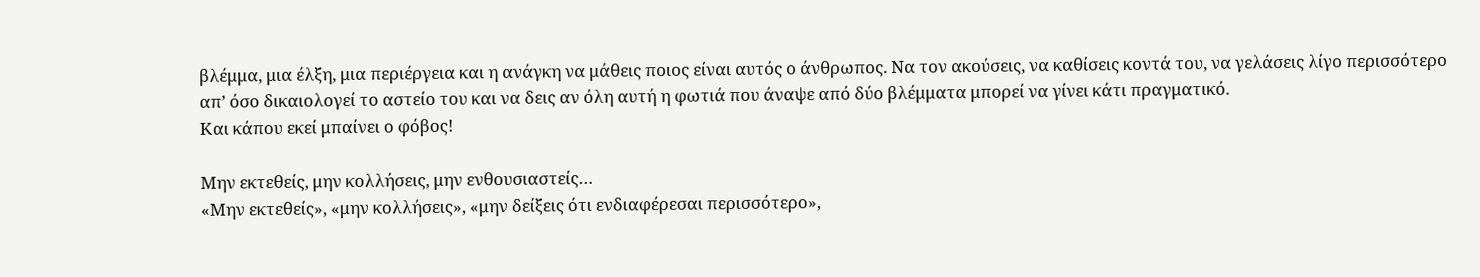βλέμμα, μια έλξη, μια περιέργεια και η ανάγκη να μάθεις ποιος είναι αυτός ο άνθρωπος. Να τον ακούσεις, να καθίσεις κοντά του, να γελάσεις λίγο περισσότερο απ’ όσο δικαιολογεί το αστείο του και να δεις αν όλη αυτή η φωτιά που άναψε από δύο βλέμματα μπορεί να γίνει κάτι πραγματικό.
Και κάπου εκεί μπαίνει ο φόβος!

Μην εκτεθείς, μην κολλήσεις, μην ενθουσιαστείς…
«Μην εκτεθείς», «μην κολλήσεις», «μην δείξεις ότι ενδιαφέρεσαι περισσότερο»,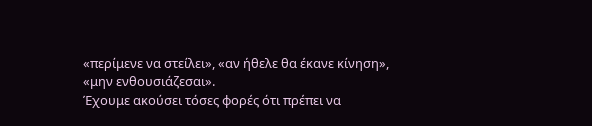«περίμενε να στείλει», «αν ήθελε θα έκανε κίνηση», «μην ενθουσιάζεσαι».
Έχουμε ακούσει τόσες φορές ότι πρέπει να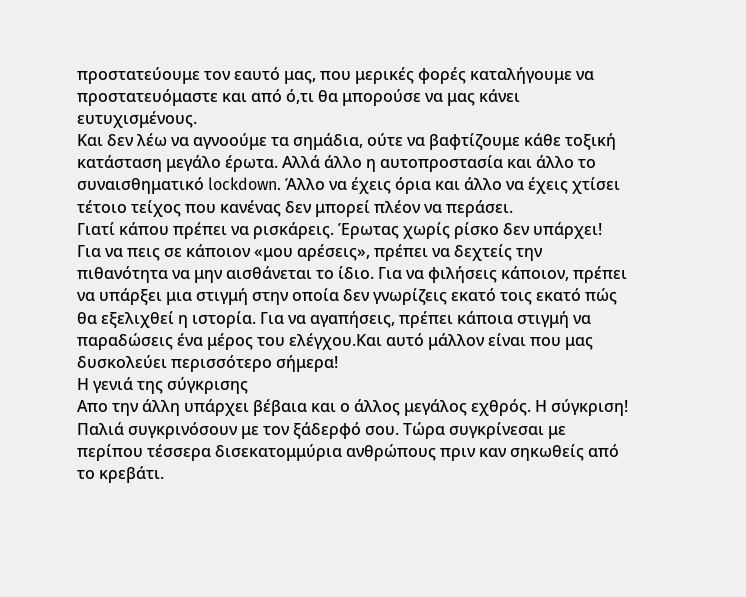προστατεύουμε τον εαυτό μας, που μερικές φορές καταλήγουμε να προστατευόμαστε και από ό,τι θα μπορούσε να μας κάνει ευτυχισμένους.
Και δεν λέω να αγνοούμε τα σημάδια, ούτε να βαφτίζουμε κάθε τοξική κατάσταση μεγάλο έρωτα. Αλλά άλλο η αυτοπροστασία και άλλο το συναισθηματικό lockdown. Άλλο να έχεις όρια και άλλο να έχεις χτίσει τέτοιο τείχος που κανένας δεν μπορεί πλέον να περάσει.
Γιατί κάπου πρέπει να ρισκάρεις. Έρωτας χωρίς ρίσκο δεν υπάρχει!
Για να πεις σε κάποιον «μου αρέσεις», πρέπει να δεχτείς την πιθανότητα να μην αισθάνεται το ίδιο. Για να φιλήσεις κάποιον, πρέπει να υπάρξει μια στιγμή στην οποία δεν γνωρίζεις εκατό τοις εκατό πώς θα εξελιχθεί η ιστορία. Για να αγαπήσεις, πρέπει κάποια στιγμή να παραδώσεις ένα μέρος του ελέγχου.Και αυτό μάλλον είναι που μας δυσκολεύει περισσότερο σήμερα!
Η γενιά της σύγκρισης
Απο την άλλη υπάρχει βέβαια και ο άλλος μεγάλος εχθρός. Η σύγκριση!
Παλιά συγκρινόσουν με τον ξάδερφό σου. Τώρα συγκρίνεσαι με περίπου τέσσερα δισεκατομμύρια ανθρώπους πριν καν σηκωθείς από το κρεβάτι.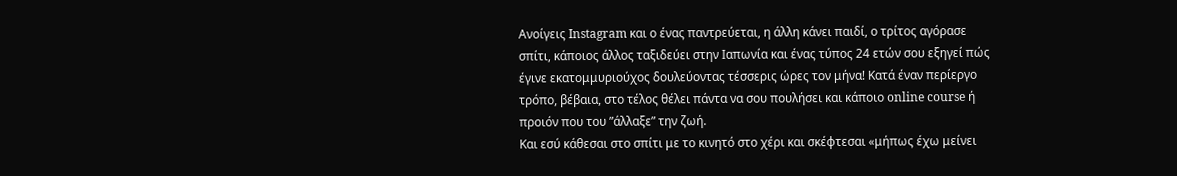Ανοίγεις Instagram και ο ένας παντρεύεται, η άλλη κάνει παιδί, ο τρίτος αγόρασε σπίτι, κάποιος άλλος ταξιδεύει στην Ιαπωνία και ένας τύπος 24 ετών σου εξηγεί πώς έγινε εκατομμυριούχος δουλεύοντας τέσσερις ώρες τον μήνα! Κατά έναν περίεργο τρόπο, βέβαια, στο τέλος θέλει πάντα να σου πουλήσει και κάποιο online course ή προιόν που του ”άλλαξε” την ζωή.
Και εσύ κάθεσαι στο σπίτι με το κινητό στο χέρι και σκέφτεσαι «μήπως έχω μείνει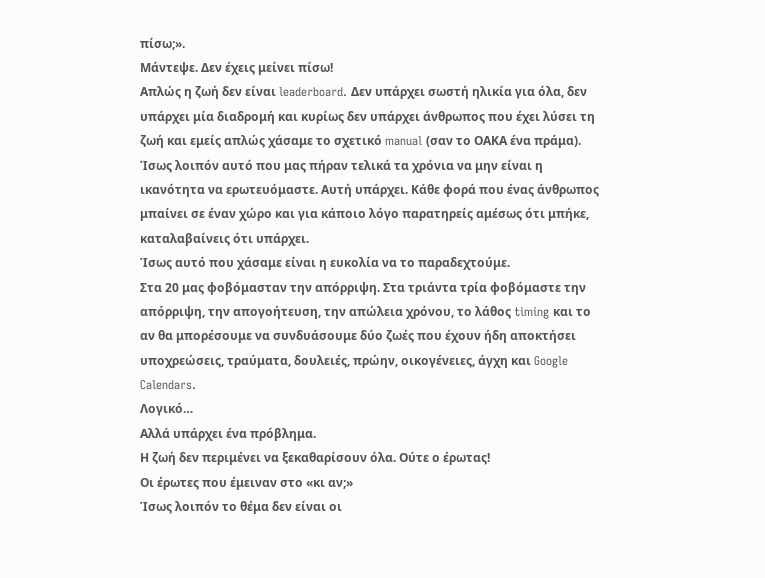πίσω;».
Mάντεψε. Δεν έχεις μείνει πίσω!
Απλώς η ζωή δεν είναι leaderboard. Δεν υπάρχει σωστή ηλικία για όλα, δεν υπάρχει μία διαδρομή και κυρίως δεν υπάρχει άνθρωπος που έχει λύσει τη ζωή και εμείς απλώς χάσαμε το σχετικό manual (σαν το ΟΑΚΑ ένα πράμα).
Ίσως λοιπόν αυτό που μας πήραν τελικά τα χρόνια να μην είναι η ικανότητα να ερωτευόμαστε. Αυτή υπάρχει. Κάθε φορά που ένας άνθρωπος μπαίνει σε έναν χώρο και για κάποιο λόγο παρατηρείς αμέσως ότι μπήκε, καταλαβαίνεις ότι υπάρχει.
Ίσως αυτό που χάσαμε είναι η ευκολία να το παραδεχτούμε.
Στα 20 μας φοβόμασταν την απόρριψη. Στα τριάντα τρία φοβόμαστε την απόρριψη, την απογοήτευση, την απώλεια χρόνου, το λάθος timing και το αν θα μπορέσουμε να συνδυάσουμε δύο ζωές που έχουν ήδη αποκτήσει υποχρεώσεις, τραύματα, δουλειές, πρώην, οικογένειες, άγχη και Google Calendars.
Λογικό…
Αλλά υπάρχει ένα πρόβλημα.
Η ζωή δεν περιμένει να ξεκαθαρίσουν όλα. Ούτε ο έρωτας!
Οι έρωτες που έμειναν στο «κι αν;»
Ίσως λοιπόν το θέμα δεν είναι οι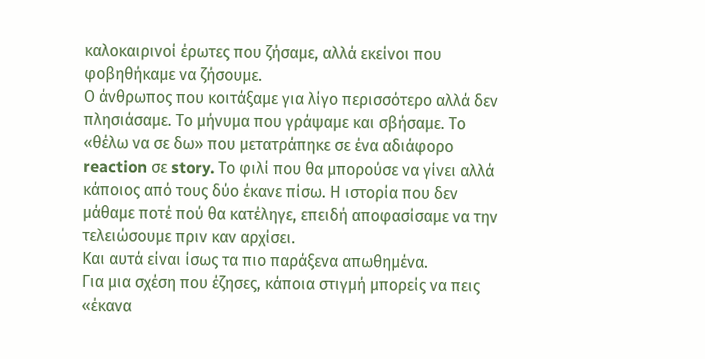καλοκαιρινοί έρωτες που ζήσαμε, αλλά εκείνοι που φοβηθήκαμε να ζήσουμε.
Ο άνθρωπος που κοιτάξαμε για λίγο περισσότερο αλλά δεν πλησιάσαμε. Το μήνυμα που γράψαμε και σβήσαμε. Το «θέλω να σε δω» που μετατράπηκε σε ένα αδιάφορο reaction σε story. Το φιλί που θα μπορούσε να γίνει αλλά κάποιος από τους δύο έκανε πίσω. Η ιστορία που δεν μάθαμε ποτέ πού θα κατέληγε, επειδή αποφασίσαμε να την τελειώσουμε πριν καν αρχίσει.
Και αυτά είναι ίσως τα πιο παράξενα απωθημένα.
Για μια σχέση που έζησες, κάποια στιγμή μπορείς να πεις «έκανα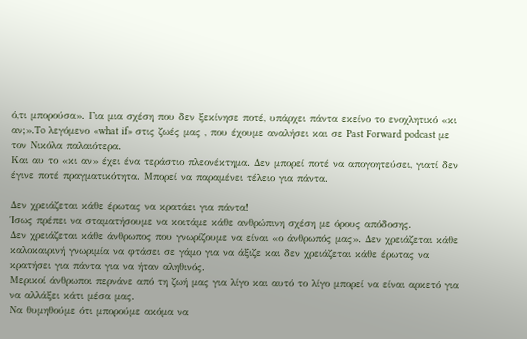ό,τι μπορούσα». Για μια σχέση που δεν ξεκίνησε ποτέ, υπάρχει πάντα εκείνο το ενοχλητικό «κι αν;».To λεγόμενο «what if» στις ζωές μας , που έχουμε αναλήσει και σε Past Forward podcast με τον Νικόλα παλαιότερα.
Και αυ το «κι αν» έχει ένα τεράστιο πλεονέκτημα. Δεν μπορεί ποτέ να απογοητεύσει, γιατί δεν έγινε ποτέ πραγματικότητα. Μπορεί να παραμένει τέλειο για πάντα.

Δεν χρειάζεται κάθε έρωτας να κρατάει για πάντα!
Ίσως πρέπει να σταματήσουμε να κοιτάμε κάθε ανθρώπινη σχέση με όρους απόδοσης.
Δεν χρειάζεται κάθε άνθρωπος που γνωρίζουμε να είναι «ο άνθρωπός μας». Δεν χρειάζεται κάθε καλοκαιρινή γνωριμία να φτάσει σε γάμο για να άξιζε και δεν χρειάζεται κάθε έρωτας να κρατήσει για πάντα για να ήταν αληθινός.
Μερικοί άνθρωποι περνάνε από τη ζωή μας για λίγο και αυτό το λίγο μπορεί να είναι αρκετό για να αλλάξει κάτι μέσα μας.
Να θυμηθούμε ότι μπορούμε ακόμα να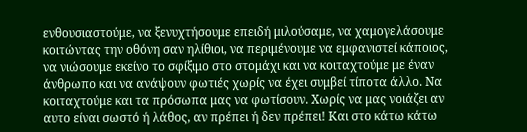ενθουσιαστούμε, να ξενυχτήσουμε επειδή μιλούσαμε, να χαμογελάσουμε κοιτώντας την οθόνη σαν ηλίθιοι, να περιμένουμε να εμφανιστεί κάποιος, να νιώσουμε εκείνο το σφίξιμο στο στομάχι και να κοιταχτούμε με έναν άνθρωπο και να ανάψουν φωτιές χωρίς να έχει συμβεί τίποτα άλλο. Να κοιταχτούμε και τα πρόσωπα μας να φωτίσουν. Χωρίς να μας νοιάζει αν αυτο είναι σωστό ή λάθος, αν πρέπει ή δεν πρέπει! Και στο κάτω κάτω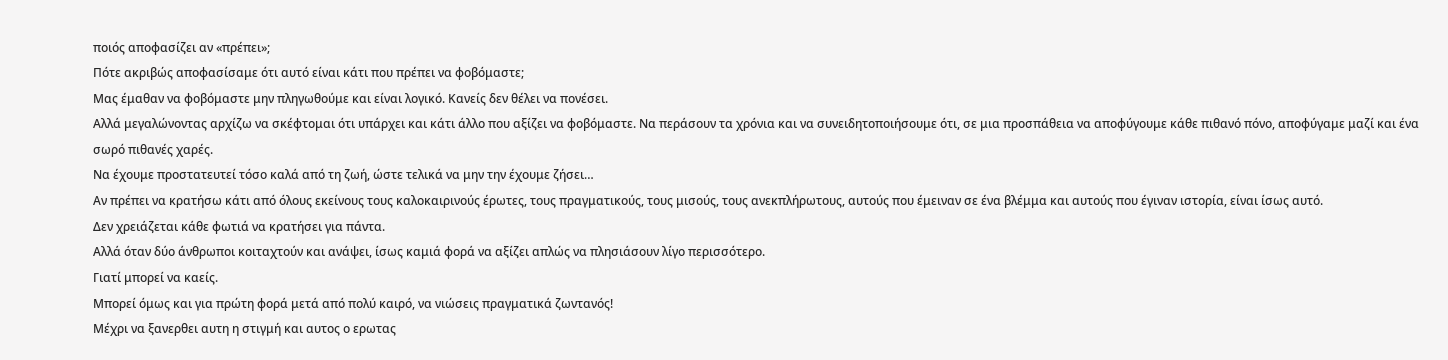ποιός αποφασίζει αν «πρέπει»;
Πότε ακριβώς αποφασίσαμε ότι αυτό είναι κάτι που πρέπει να φοβόμαστε;
Μας έμαθαν να φοβόμαστε μην πληγωθούμε και είναι λογικό. Κανείς δεν θέλει να πονέσει.
Αλλά μεγαλώνοντας αρχίζω να σκέφτομαι ότι υπάρχει και κάτι άλλο που αξίζει να φοβόμαστε. Να περάσουν τα χρόνια και να συνειδητοποιήσουμε ότι, σε μια προσπάθεια να αποφύγουμε κάθε πιθανό πόνο, αποφύγαμε μαζί και ένα σωρό πιθανές χαρές.
Να έχουμε προστατευτεί τόσο καλά από τη ζωή, ώστε τελικά να μην την έχουμε ζήσει…
Αν πρέπει να κρατήσω κάτι από όλους εκείνους τους καλοκαιρινούς έρωτες, τους πραγματικούς, τους μισούς, τους ανεκπλήρωτους, αυτούς που έμειναν σε ένα βλέμμα και αυτούς που έγιναν ιστορία, είναι ίσως αυτό.
Δεν χρειάζεται κάθε φωτιά να κρατήσει για πάντα.
Αλλά όταν δύο άνθρωποι κοιταχτούν και ανάψει, ίσως καμιά φορά να αξίζει απλώς να πλησιάσουν λίγο περισσότερο.
Γιατί μπορεί να καείς.
Μπορεί όμως και για πρώτη φορά μετά από πολύ καιρό, να νιώσεις πραγματικά ζωντανός!
Μέχρι να ξανερθει αυτη η στιγμή και αυτος ο ερωτας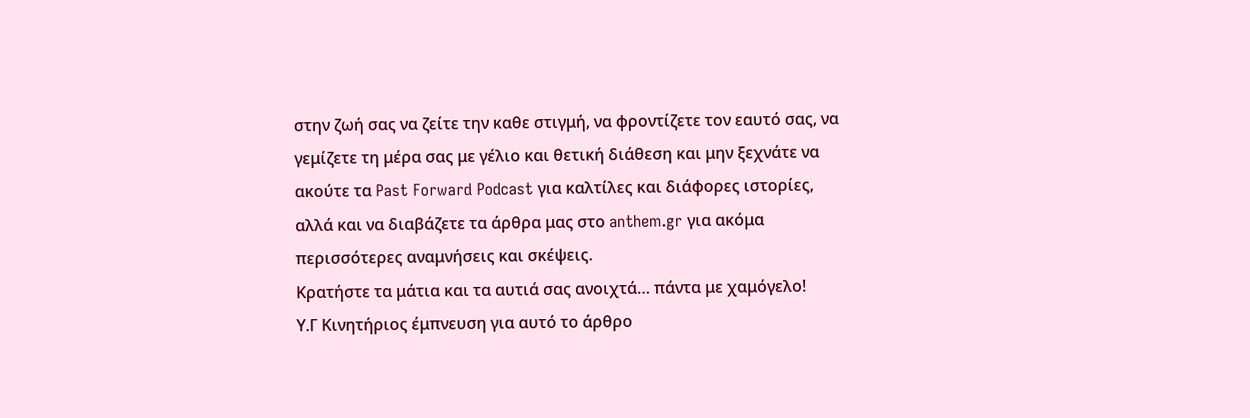στην ζωή σας να ζείτε την καθε στιγμή, να φροντίζετε τον εαυτό σας, να γεμίζετε τη μέρα σας με γέλιο και θετική διάθεση και μην ξεχνάτε να ακούτε τα Past Forward Podcast για καλτίλες και διάφορες ιστορίες, αλλά και να διαβάζετε τα άρθρα μας στο anthem.gr για ακόμα περισσότερες αναμνήσεις και σκέψεις.
Κρατήστε τα μάτια και τα αυτιά σας ανοιχτά… πάντα με χαμόγελο!
Υ.Γ Κινητήριος έμπνευση για αυτό το άρθρο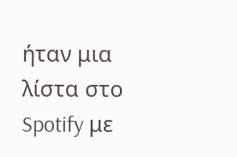ήταν μια λίστα στο Spotify με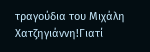τραγούδια του Μιχάλη Χατζηγιάννη!Γιατί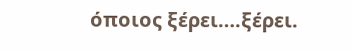όποιος ξέρει….ξέρει.